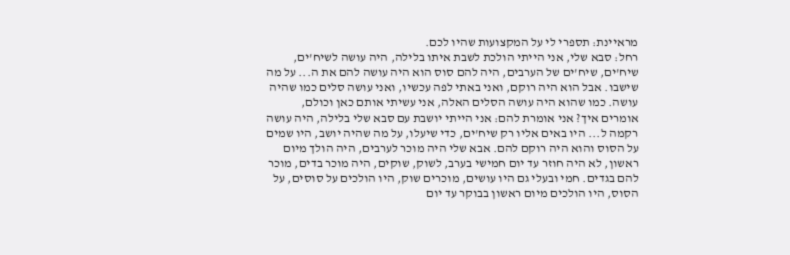מראיינת: תספרי לי על המקצועות שהיו לכם.
רחל: סבא שלי, אני הייתי הולכת לשבת איתו בלילה, היה עושה לשיח'ים, שיח'ים, שיח'ים של הערבים, היה להם סוס הוא היה עושה להם את ה... על מה שישבו. אבל הוא היה רוקם, ואני באתי לפה עכשיו, ואני עושה סלים כמו שהיה עושה. כמו שהוא היה עושה הסלים האלה, אני עשיתי אותם כאן וכולם, אומרים איך? אני אומרת להם: אני הייתי יושבת עם סבא שלי בלילה, היה עושה רקמה ל... היו באים אליו רק שיח'ים, כדי שיעלו, על מה שהיה יושב, היו שמים על הסוס והוא היה רוקם להם. אבא שלי היה מוכר לערבים, היה הולך מיום ראשון, לא היה חוזר עד יום חמישי בערב, לשוק, שוקים, היה מוכר בדים, מוכר להם בגדים. חמי ובעלי גם היו עושים, מוכרים שוק, היו הולכים על סוסים, על הסוס, היו הולכים מיום ראשון בבוקר עד יום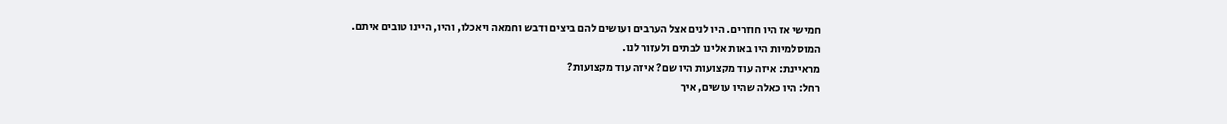חמישי אז היו חוזרים. היו לנים אצל הערבים ועושים להם ביצים ודבש וחמאה ויאכלו, והיו, היינו טובים איתם. המוסלמיות היו באות אלינו לבתים ולעזור לנו.
מראיינת: איזה עוד מקצועות היו שם? איזה עוד מקצועות?
רחל: היו כאלה שהיו עושים, איך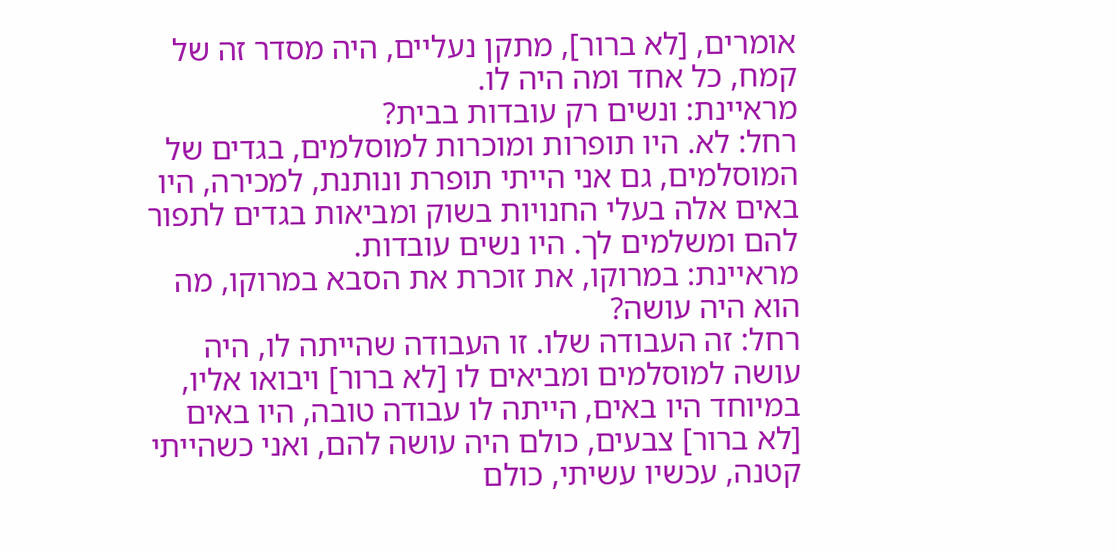אומרים, [לא ברור], מתקן נעליים, היה מסדר זה של קמח, כל אחד ומה היה לו.
מראיינת: ונשים רק עובדות בבית?
רחל: לא. היו תופרות ומוכרות למוסלמים, בגדים של המוסלמים, גם אני הייתי תופרת ונותנת, למכירה, היו באים אלה בעלי החנויות בשוק ומביאות בגדים לתפור להם ומשלמים לך. היו נשים עובדות.
מראיינת: במרוקו, את זוכרת את הסבא במרוקו, מה הוא היה עושה?
רחל: זה העבודה שלו. זו העבודה שהייתה לו, היה עושה למוסלמים ומביאים לו [לא ברור] ויבואו אליו, במיוחד היו באים, הייתה לו עבודה טובה, היו באים [לא ברור] צבעים, כולם היה עושה להם, ואני כשהייתי קטנה, עכשיו עשיתי, כולם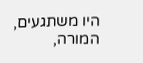היו משתגעים, המורה,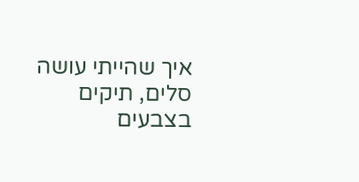איך שהייתי עושה סלים, תיקים בצבעים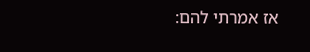אז אמרתי להם: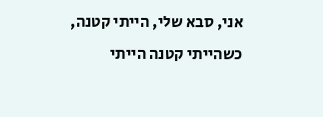אני, סבא שלי, הייתי קטנה, כשהייתי קטנה הייתי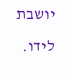יושבת לידו.